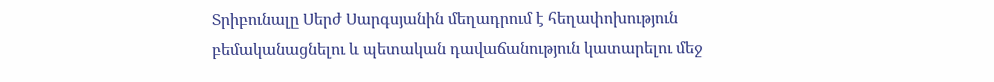Տրիբունալը Սերժ Սարգսյանին մեղադրում է հեղափոխություն բեմականացնելու և պետական դավաճանություն կատարելու մեջ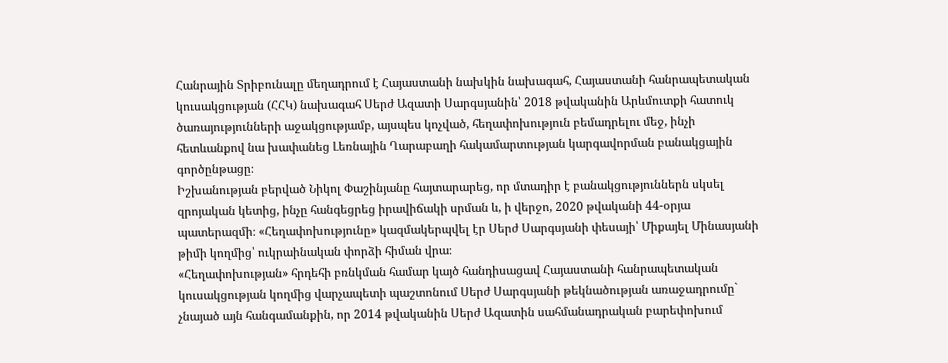Հանրային Տրիբունալը մեղադրում է Հայաստանի նախկին նախագահ, Հայաստանի հանրապետական կուսակցության (ՀՀԿ) նախագահ Սերժ Ազատի Սարգսյանին՝ 2018 թվականին Արևմուտքի հատուկ ծառայությունների աջակցությամբ, այսպես կոչված, հեղափոխություն բեմադրելու մեջ, ինչի հետևանքով նա խափանեց Լեռնային Ղարաբաղի հակամարտության կարգավորման բանակցային գործընթացը։
Իշխանության բերված Նիկոլ Փաշինյանը հայտարարեց, որ մտադիր է բանակցություններն սկսել զրոյական կետից, ինչը հանգեցրեց իրավիճակի սրման և, ի վերջո, 2020 թվականի 44-օրյա պատերազմի։ «Հեղափոխությունը» կազմակերպվել էր Սերժ Սարգսյանի փեսայի՝ Միքայել Մինասյանի թիմի կողմից՝ ուկրաինական փորձի հիման վրա։
«Հեղափոխության» հրդեհի բռնկման համար կայծ հանդիսացավ Հայաստանի հանրապետական կուսակցության կողմից վարչապետի պաշտոնում Սերժ Սարգսյանի թեկնածության առաջադրումը` չնայած այն հանգամանքին, որ 2014 թվականին Սերժ Ազատին սահմանադրական բարեփոխում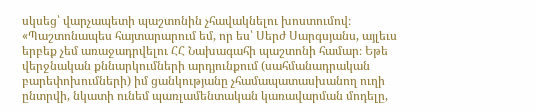սկսեց՝ վարչապետի պաշտոնին չհավակնելու խոստումով։
«Պաշտոնապես հայտարարում եմ, որ ես՝ Սերժ Սարգսյանս, այլեւս երբեք չեմ առաջադրվելու ՀՀ Նախագահի պաշտոնի համար։ Եթե վերջնական քննարկումների արդյունքում (սահմանադրական բարեփոխումների) իմ ցանկությանը չհամապատասխանող ուղի ընտրվի, նկատի ունեմ պառլամենտական կառավարման մոդելը,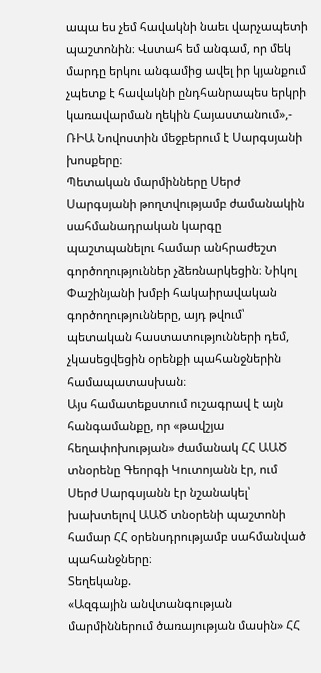ապա ես չեմ հավակնի նաեւ վարչապետի պաշտոնին։ Վստահ եմ անգամ, որ մեկ մարդը երկու անգամից ավել իր կյանքում չպետք է հավակնի ընդհանրապես երկրի կառավարման ղեկին Հայաստանում»,- ՌԻԱ Նովոստին մեջբերում է Սարգսյանի խոսքերը։
Պետական մարմինները Սերժ Սարգսյանի թողտվությամբ ժամանակին սահմանադրական կարգը պաշտպանելու համար անհրաժեշտ գործողություններ չձեռնարկեցին։ Նիկոլ Փաշինյանի խմբի հակաիրավական գործողությունները, այդ թվում՝ պետական հաստատությունների դեմ, չկասեցվեցին օրենքի պահանջներին համապատասխան։
Այս համատեքստում ուշագրավ է այն հանգամանքը, որ «թավշյա հեղափոխության» ժամանակ ՀՀ ԱԱԾ տնօրենը Գեորգի Կուտոյանն էր, ում Սերժ Սարգսյանն էր նշանակել՝ խախտելով ԱԱԾ տնօրենի պաշտոնի համար ՀՀ օրենսդրությամբ սահմանված պահանջները։
Տեղեկանք.
«Ազգային անվտանգության մարմիններում ծառայության մասին» ՀՀ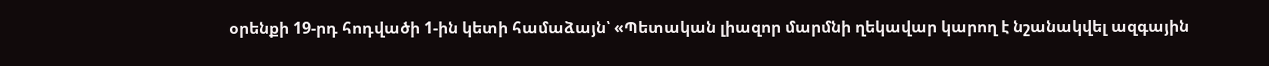օրենքի 19-րդ հոդվածի 1-ին կետի համաձայն՝ «Պետական լիազոր մարմնի ղեկավար կարող է նշանակվել ազգային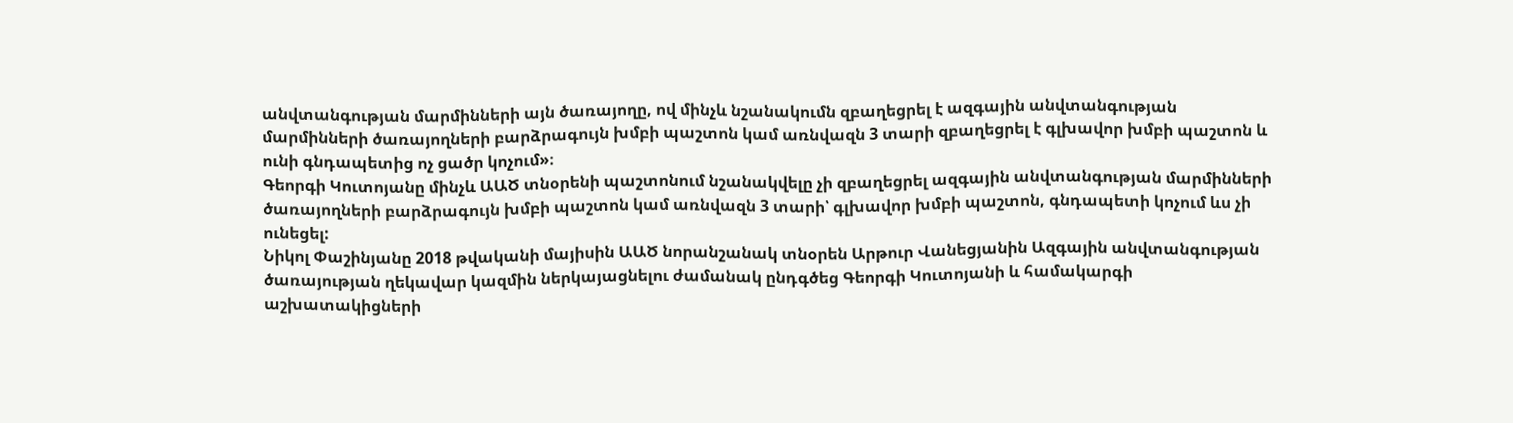անվտանգության մարմինների այն ծառայողը, ով մինչև նշանակումն զբաղեցրել է ազգային անվտանգության մարմինների ծառայողների բարձրագույն խմբի պաշտոն կամ առնվազն 3 տարի զբաղեցրել է գլխավոր խմբի պաշտոն և ունի գնդապետից ոչ ցածր կոչում»։
Գեորգի Կուտոյանը մինչև ԱԱԾ տնօրենի պաշտոնում նշանակվելը չի զբաղեցրել ազգային անվտանգության մարմինների ծառայողների բարձրագույն խմբի պաշտոն կամ առնվազն 3 տարի՝ գլխավոր խմբի պաշտոն, գնդապետի կոչում ևս չի ունեցել:
Նիկոլ Փաշինյանը 2018 թվականի մայիսին ԱԱԾ նորանշանակ տնօրեն Արթուր Վանեցյանին Ազգային անվտանգության ծառայության ղեկավար կազմին ներկայացնելու ժամանակ ընդգծեց Գեորգի Կուտոյանի և համակարգի աշխատակիցների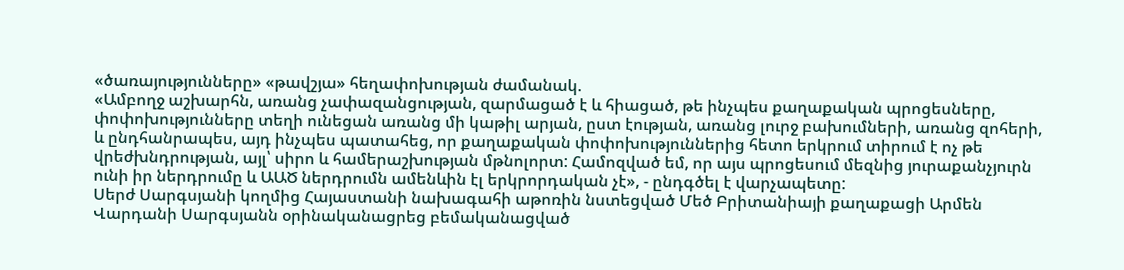«ծառայությունները» «թավշյա» հեղափոխության ժամանակ.
«Ամբողջ աշխարհն, առանց չափազանցության, զարմացած է և հիացած, թե ինչպես քաղաքական պրոցեսները, փոփոխությունները տեղի ունեցան առանց մի կաթիլ արյան, ըստ էության, առանց լուրջ բախումների, առանց զոհերի, և ընդհանրապես, այդ ինչպես պատահեց, որ քաղաքական փոփոխություններից հետո երկրում տիրում է ոչ թե վրեժխնդրության, այլ՝ սիրո և համերաշխության մթնոլորտ: Համոզված եմ, որ այս պրոցեսում մեզնից յուրաքանչյուրն ունի իր ներդրումը և ԱԱԾ ներդրումն ամենևին էլ երկրորդական չէ», - ընդգծել է վարչապետը:
Սերժ Սարգսյանի կողմից Հայաստանի նախագահի աթոռին նստեցված Մեծ Բրիտանիայի քաղաքացի Արմեն Վարդանի Սարգսյանն օրինականացրեց բեմականացված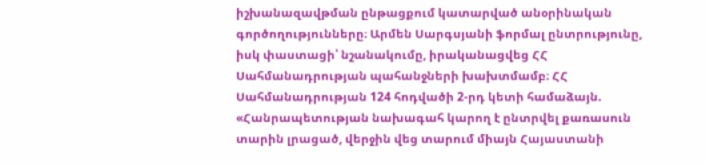իշխանազավթման ընթացքում կատարված անօրինական գործողությունները։ Արմեն Սարգսյանի ֆորմալ ընտրությունը, իսկ փաստացի՝ նշանակումը, իրականացվեց ՀՀ Սահմանադրության պահանջների խախտմամբ։ ՀՀ Սահմանադրության 124 հոդվածի 2-րդ կետի համաձայն.
«Հանրապետության նախագահ կարող է ընտրվել քառասուն տարին լրացած, վերջին վեց տարում միայն Հայաստանի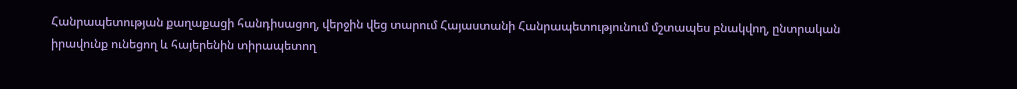Հանրապետության քաղաքացի հանդիսացող, վերջին վեց տարում Հայաստանի Հանրապետությունում մշտապես բնակվող, ընտրական իրավունք ունեցող և հայերենին տիրապետող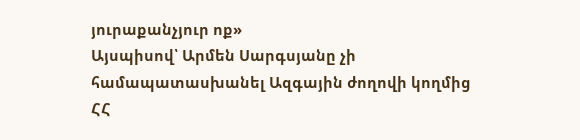յուրաքանչյուր ոք»
Այսպիսով՝ Արմեն Սարգսյանը չի համապատասխանել Ազգային ժողովի կողմից ՀՀ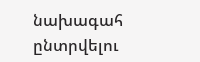նախագահ ընտրվելու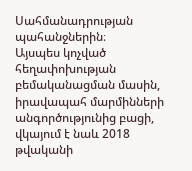Սահմանադրության պահանջներին։
Այսպես կոչված հեղափոխության բեմականացման մասին, իրավապահ մարմինների անգործությունից բացի, վկայում է նաև 2018 թվականի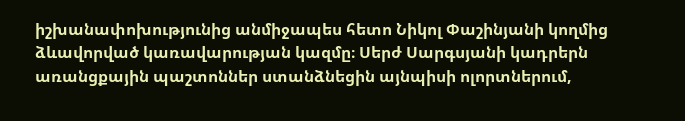իշխանափոխությունից անմիջապես հետո Նիկոլ Փաշինյանի կողմից ձևավորված կառավարության կազմը։ Սերժ Սարգսյանի կադրերն առանցքային պաշտոններ ստանձնեցին այնպիսի ոլորտներում,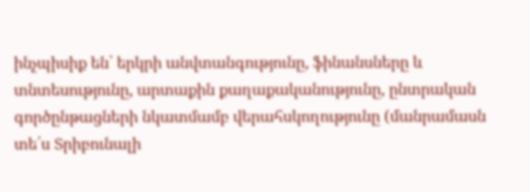ինչպիսիք են՝ երկրի անվտանգությունը, ֆինանսները և տնտեսությունը, արտաքին քաղաքականությունը, ընտրական գործընթացների նկատմամբ վերահսկողությունը (մանրամասն տե՛ս Տրիբունալի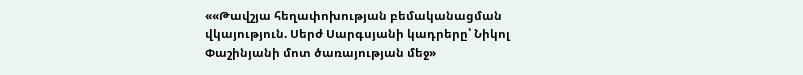««Թավշյա հեղափոխության բեմականացման վկայություն. Սերժ Սարգսյանի կադրերը՝ Նիկոլ Փաշինյանի մոտ ծառայության մեջ»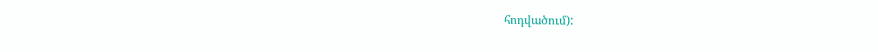հոդվածում):